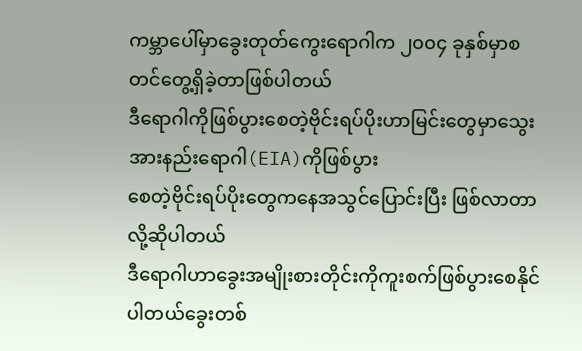ကမ္ဘာပေါ်မှာခွေးတုတ်ကွေးရောဂါက ၂၀၀၄ ခုနှစ်မှာစတင်တွေ့ရှိခဲ့တာဖြစ်ပါတယ်
ဒီရောဂါကိုဖြစ်ပွားစေတဲ့ဗိုင်းရပ်ပိုးဟာမြင်းတွေမှာသွေးအားနည်းရောဂါ(EIA)ကိုဖြစ်ပွား
စေတဲ့ဗိုင်းရပ်ပိုးတွေကနေအသွင်ပြောင်းပြီး ဖြစ်လာတာလို့ဆိုပါတယ်
ဒီရောဂါဟာခွေးအမျိုးစားတိုင်းကိုကူးစက်ဖြစ်ပွားစေနိုင်ပါတယ်ခွေးတစ်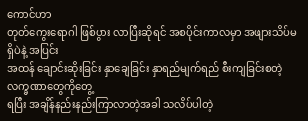ကောင်ဟာ
တုတ်ကွေးရောဂါ ဖြစ်ပွား လာပြီးဆိုရင် အစပိုင်းကာလမှာ အဖျားသိပ်မရှိပဲနဲ့ အပြင်း
အထန် ချောင်းဆိုးခြင်း နှာချေခြင်း နှာရည်မျက်ရည် စီးကျခြင်းစတဲ့လက္ခဏာတွေကိုတွေ့
ရပြီး အချိန်နည်းနည်းကြာလာတဲ့အခါ သလိပ်ပါတဲ့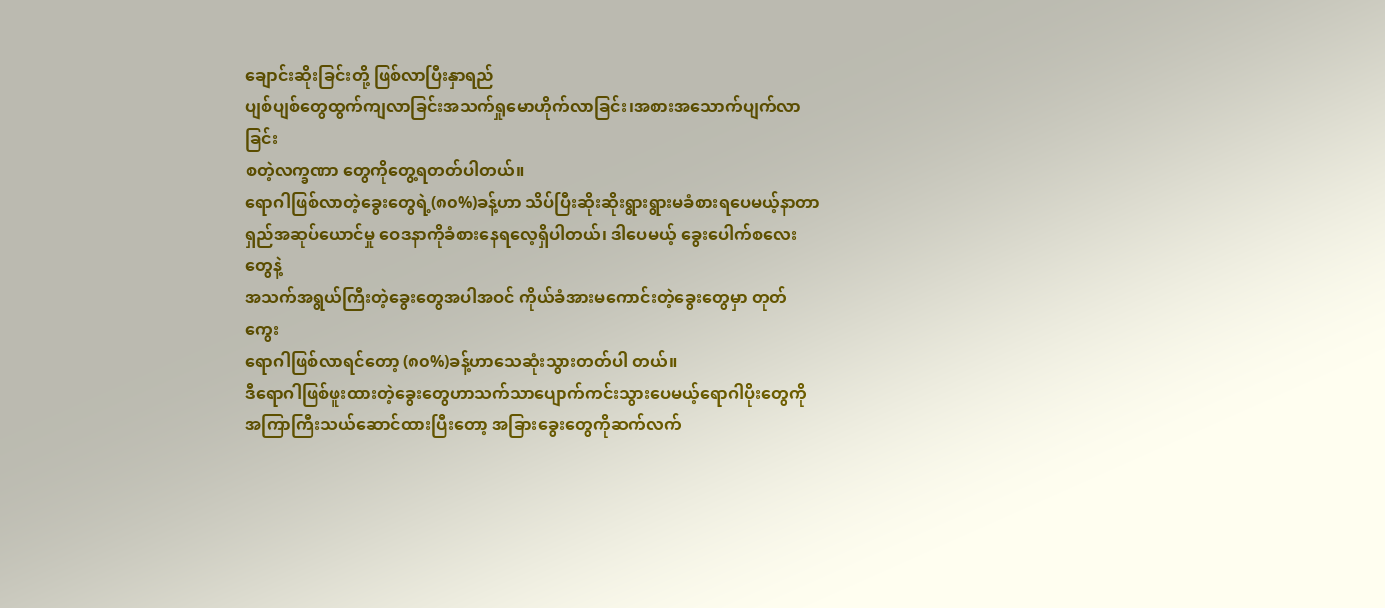ချောင်းဆိုးခြင်းတို့ ဖြစ်လာပြီးနှာရည်
ပျစ်ပျစ်တွေထွက်ကျလာခြင်းအသက်ရှုမောဟိုက်လာခြင်း၊အစားအသောက်ပျက်လာခြင်း
စတဲ့လက္ခဏာ တွေကိုတွေ့ရတတ်ပါတယ်။
ရောဂါဖြစ်လာတဲ့ခွေးတွေရဲ့(၈၀%)ခန့်ဟာ သိပ်ပြီးဆိုးဆိုးရွားရွားမခံစားရပေမယ့်နာတာ
ရှည်အဆုပ်ယောင်မှု ဝေဒနာကိုခံစားနေရလေ့ရှိပါတယ်၊ ဒါပေမယ့် ခွေးပေါက်စလေးတွေနဲ့
အသက်အရွယ်ကြီးတဲ့ခွေးတွေအပါအဝင် ကိုယ်ခံအားမကောင်းတဲ့ခွေးတွေမှာ တုတ်ကွေး
ရောဂါဖြစ်လာရင်တော့ (၈၀%)ခန့်ဟာသေဆုံးသွားတတ်ပါ တယ်။
ဒီရောဂါဖြစ်ဖူးထားတဲ့ခွေးတွေဟာသက်သာပျောက်ကင်းသွားပေမယ့်ရောဂါပိုးတွေကို
အကြာကြီးသယ်ဆောင်ထားပြီးတော့ အခြားခွေးတွေကိုဆက်လက်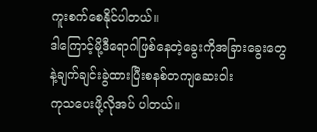ကူးစက်စေနိုင်ပါတယ်။
ဒါကြောင့်မို့ဒီရောဂါဖြစ်နေတဲ့ခွေးကိုအခြားခွေးတွေနဲ့ချက်ချင်းခွဲထားပြီးစနစ်တကျဆေးဝါး
ကုသပေးဖို့လိုအပ် ပါတယ်။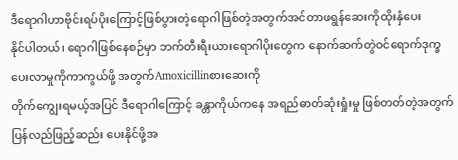ဒီရောဂါဟာဗိုင်းရပ်ပိုးကြောင့်ဖြစ်ပွားတဲ့ရောဂါဖြစ်တဲ့အတွက်အင်တာဖရွန်ဆေးကိုထိုးနှံပေး
နိုင်ပါတယ်၊ ရောဂါဖြစ်နေစဉ်မှာ ဘက်တီးရီးယားရောဂါပိုးတွေက နောက်ဆက်တွဲဝင်ရောက်ဒုက္ခပေးလာမှုကိုကာကွယ်ဖို့ အတွက်Amoxicillinစားဆေးကို
တိုက်ကျွေးရမယ့်အပြင် ဒီရောဂါကြောင့် ခန္တာကိုယ်ကနေ အရည်ဓာတ်ဆုံးရှုံးမှု ဖြစ်တတ်တဲ့အတွက်ပြန်လည်ဖြည့်ဆည်း ပေးနိုင်ဖို့အ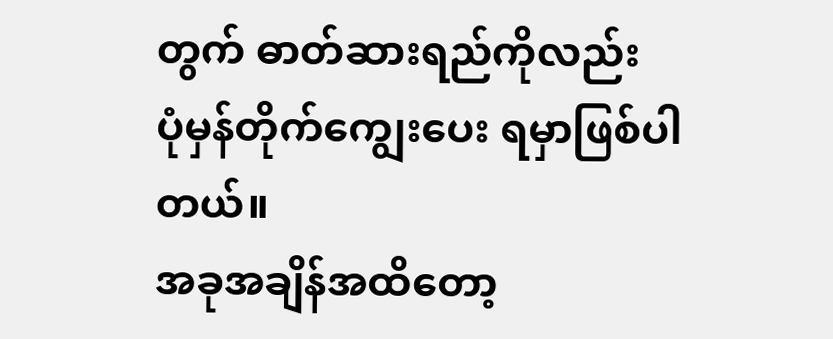တွက် ဓာတ်ဆားရည်ကိုလည်း
ပုံမှန်တိုက်ကျွေးပေး ရမှာဖြစ်ပါတယ်။
အခုအချိန်အထိတော့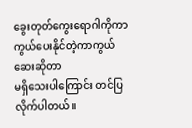ခွေးတုတ်ကွေးရောဂါကိုကာကွယ်ပေးနိုင်တဲ့ကာကွယ်ဆေးဆိုတာ
မရှိသေးပါကြောင်း တင်ပြလိုက်ပါတယ်။